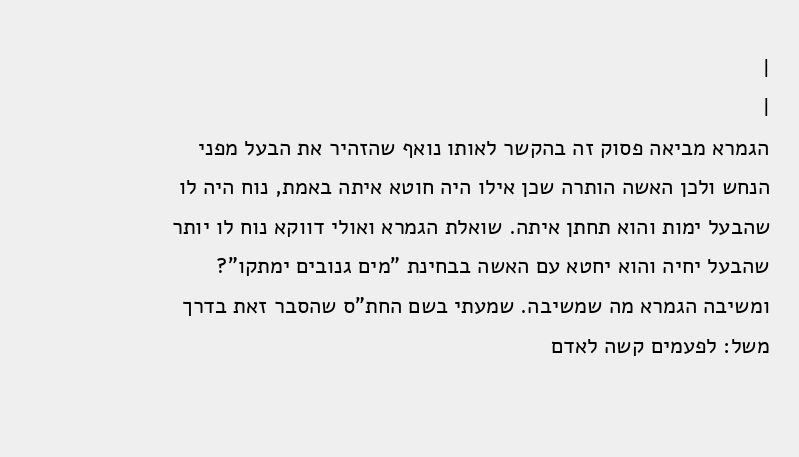|
|
הגמרא מביאה פסוק זה בהקשר לאותו נואף שהזהיר את הבעל מפני הנחש ולכן האשה הותרה שכן אילו היה חוטא איתה באמת, נוח היה לו שהבעל ימות והוא תחתן איתה. שואלת הגמרא ואולי דווקא נוח לו יותר שהבעל יחיה והוא יחטא עם האשה בבחינת "מים גנובים ימתקו"? ומשיבה הגמרא מה שמשיבה. שמעתי בשם החת"ס שהסבר זאת בדרך משל: לפעמים קשה לאדם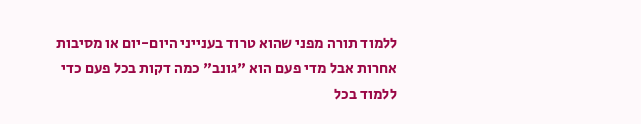ללמוד תורה מפני שהוא טרוד בענייני היום-יום או מסיבות אחרות אבל מדי פעם הוא "גונב" כמה דקות בכל פעם כדי ללמוד בכל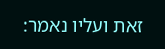זאת ועליו נאמר: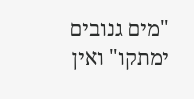"מים גנובים ימתקו" ואין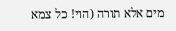מים אלא תורה (הוי! כל צמא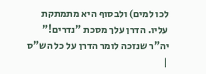לכו למים) ולבסוף היא מתמתקת עליו. הדרן עלך מסכת "נדרים!" יה"ר שנזכה לומר הדרן על כל הש"ס |